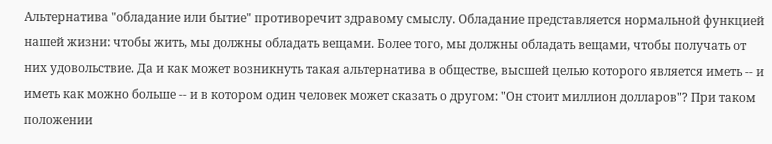Альтернатива "обладание или бытие" противоречит здравому смыслу. Обладание представляется нормальной функцией нашей жизни: чтобы жить, мы должны обладать вещами. Более того, мы должны обладать вещами, чтобы получать от них удовольствие. Да и как может возникнуть такая альтернатива в обществе, высшей целью которого является иметь -- и иметь как можно больше -- и в котором один человек может сказать о другом: "Он стоит миллион долларов"? При таком положении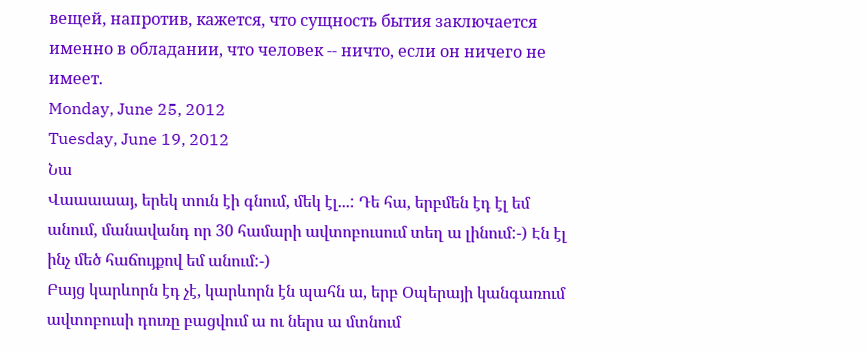вещей, напротив, кажется, что сущность бытия заключается именно в обладании, что человек -- ничто, если он ничего не имеет.
Monday, June 25, 2012
Tuesday, June 19, 2012
Նա
Վաաաաայ, երեկ տուն էի գնում, մեկ էլ...: Դե հա, երբմեն էդ էլ եմ անում, մանավանդ որ 30 համարի ավտոբուսում տեղ ա լինում:-) Էն էլ ինչ մեծ հաճույքով եմ անում:-)
Բայց կարևորն էդ չէ, կարևորն էն պահն ա, երբ Օպերայի կանգառում ավտոբուսի դուռը բացվում ա ու ներս ա մտնում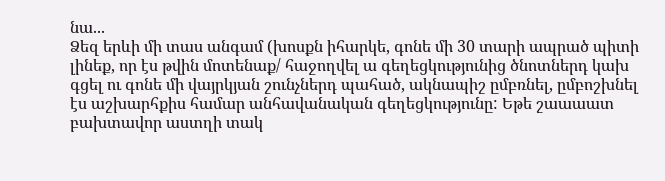նա...
Ձեզ երևի մի տաս անգամ (խոսքն իհարկե, գոնե մի 30 տարի ապրած պիտի լինեք, որ էս թվին մոտենաք/ հաջողվել ա գեղեցկությունից ծնոտներդ կախ գցել ու գոնե մի վայրկյան շունչներդ պահած, ակնապիշ ըմբռնել, ըմբոշխնել էս աշխարհքիս համար անհավանական գեղեցկությունը: Եթե շաաաատ բախտավոր աստղի տակ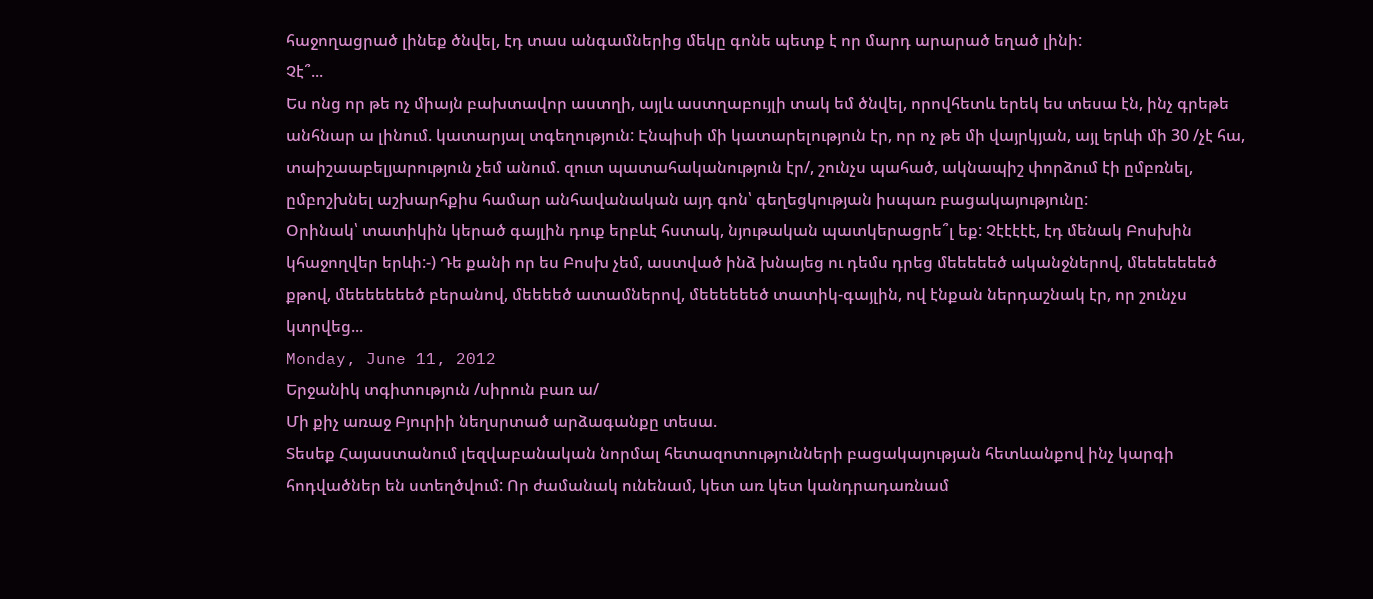հաջողացրած լինեք ծնվել, էդ տաս անգամներից մեկը գոնե պետք է որ մարդ արարած եղած լինի:
Չէ՞...
Ես ոնց որ թե ոչ միայն բախտավոր աստղի, այլև աստղաբույլի տակ եմ ծնվել, որովհետև երեկ ես տեսա էն, ինչ գրեթե անհնար ա լինում. կատարյալ տգեղություն: Էնպիսի մի կատարելություն էր, որ ոչ թե մի վայրկյան, այլ երևի մի 30 /չէ հա, տաիշաաբելյարություն չեմ անում. զուտ պատահականություն էր/, շունչս պահած, ակնապիշ փորձում էի ըմբռնել, ըմբոշխնել աշխարհքիս համար անհավանական այդ գոն՝ գեղեցկության իսպառ բացակայությունը:
Օրինակ՝ տատիկին կերած գայլին դուք երբևէ հստակ, նյութական պատկերացրե՞լ եք: Չէէէէէ, էդ մենակ Բոսխին կհաջողվեր երևի:-) Դե քանի որ ես Բոսխ չեմ, աստված ինձ խնայեց ու դեմս դրեց մեեեեեծ ականջներով, մեեեեեեեծ քթով, մեեեեեեեծ բերանով, մեեեեծ ատամներով, մեեեեեեծ տատիկ-գայլին, ով էնքան ներդաշնակ էր, որ շունչս կտրվեց...
Monday, June 11, 2012
Երջանիկ տգիտություն /սիրուն բառ ա/
Մի քիչ առաջ Բյուրիի նեղսրտած արձագանքը տեսա.
Տեսեք Հայաստանում լեզվաբանական նորմալ հետազոտությունների բացակայության հետևանքով ինչ կարգի հոդվածներ են ստեղծվում: Որ ժամանակ ունենամ, կետ առ կետ կանդրադառնամ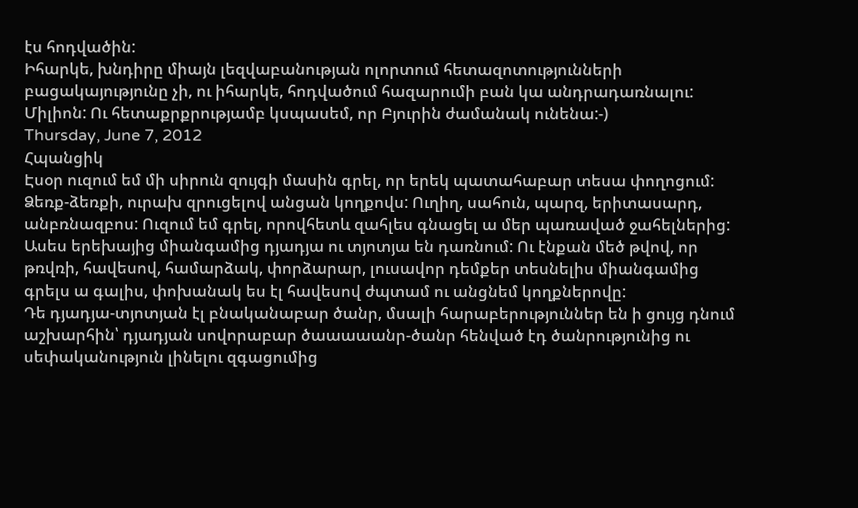էս հոդվածին:
Իհարկե, խնդիրը միայն լեզվաբանության ոլորտում հետազոտությունների բացակայությունը չի, ու իհարկե, հոդվածում հազարումի բան կա անդրադառնալու: Միլիոն: Ու հետաքրքրությամբ կսպասեմ, որ Բյուրին ժամանակ ունենա:-)
Thursday, June 7, 2012
Հպանցիկ
Էսօր ուզում եմ մի սիրուն զույգի մասին գրել, որ երեկ պատահաբար տեսա փողոցում: Ձեռք-ձեռքի, ուրախ զրուցելով անցան կողքովս: Ուղիղ, սահուն, պարզ, երիտասարդ, անբռնազբոս: Ուզում եմ գրել, որովհետև զահլես գնացել ա մեր պառաված ջահելներից: Ասես երեխայից միանգամից դյադյա ու տյոտյա են դառնում: Ու էնքան մեծ թվով, որ թռվռի, հավեսով, համարձակ, փորձարար, լուսավոր դեմքեր տեսնելիս միանգամից գրելս ա գալիս, փոխանակ ես էլ հավեսով ժպտամ ու անցնեմ կողքներովը:
Դե դյադյա-տյոտյան էլ բնականաբար ծանր, մսալի հարաբերություններ են ի ցույց դնում աշխարհին՝ դյադյան սովորաբար ծաաաաանր-ծանր հենված էդ ծանրությունից ու սեփականություն լինելու զգացումից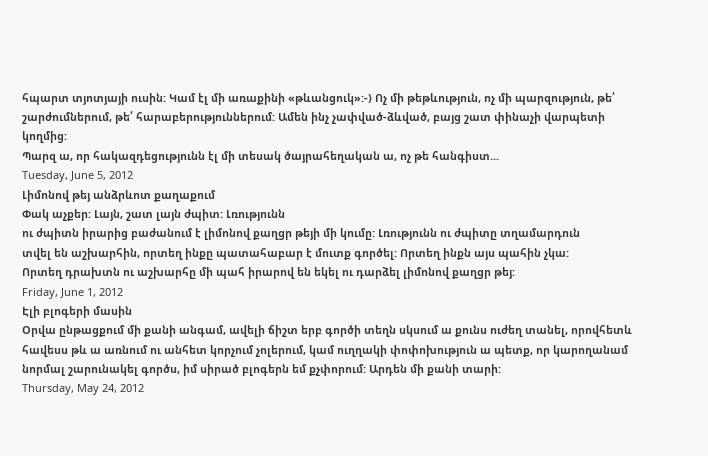հպարտ տյոտյայի ուսին: Կամ էլ մի առաքինի «թևանցուկ»:-) Ոչ մի թեթևություն, ոչ մի պարզություն, թե՛ շարժումներում, թե՛ հարաբերություններում: Ամեն ինչ չափված-ձևված, բայց շատ փինաչի վարպետի կողմից:
Պարզ ա, որ հակազդեցությունն էլ մի տեսակ ծայրահեղական ա, ոչ թե հանգիստ...
Tuesday, June 5, 2012
Լիմոնով թեյ անձրևոտ քաղաքում
Փակ աչքեր: Լայն, շատ լայն ժպիտ: Լռությունն
ու ժպիտն իրարից բաժանում է լիմոնով քաղցր թեյի մի կումը: Լռությունն ու ժպիտը տղամարդուն
տվել են աշխարհին, որտեղ ինքը պատահաբար է մուտք գործել: Որտեղ ինքն այս պահին չկա:
Որտեղ դրախտն ու աշխարհը մի պահ իրարով են եկել ու դարձել լիմոնով քաղցր թեյ:
Friday, June 1, 2012
Էլի բլոգերի մասին
Օրվա ընթացքում մի քանի անգամ, ավելի ճիշտ երբ գործի տեղն սկսում ա քունս ուժեղ տանել, որովհետև հավեսս թև ա առնում ու անհետ կորչում չոլերում, կամ ուղղակի փոփոխություն ա պետք, որ կարողանամ նորմալ շարունակել գործս, իմ սիրած բլոգերն եմ քչփորում: Արդեն մի քանի տարի:
Thursday, May 24, 2012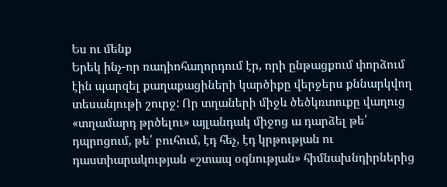Ես ու մենք
Երեկ ինչ-որ ռադիոհաղորդում էր, որի ընթացքում փորձում էին պարզել քաղաքացիների կարծիքը վերջերս քննարկվող տեսանյութի շուրջ: Որ տղաների միջև ծեծկռտուքը վաղուց «տղամարդ թրծելու» այլանդակ միջոց ա դարձել թե՛ դպրոցում, թե՛ բուհում, էդ հեչ, էդ կրթության ու դաստիարակության «շտապ օգնության» հիմնախնդիրներից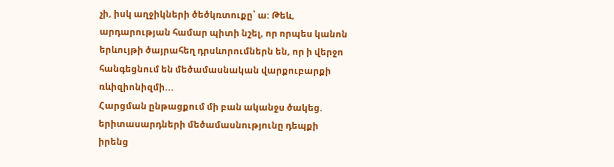չի, իսկ աղջիկների ծեծկռտուքը՝ ա: Թեև, արդարության համար պիտի նշել, որ որպես կանոն երևույթի ծայրահեղ դրսևորումներն են, որ ի վերջո հանգեցնում են մեծամասնական վարքուբարքի ռևիզիոնիզմի...
Հարցման ընթացքում մի բան ականջս ծակեց. երիտասարդների մեծամասնությունը դեպքի իրենց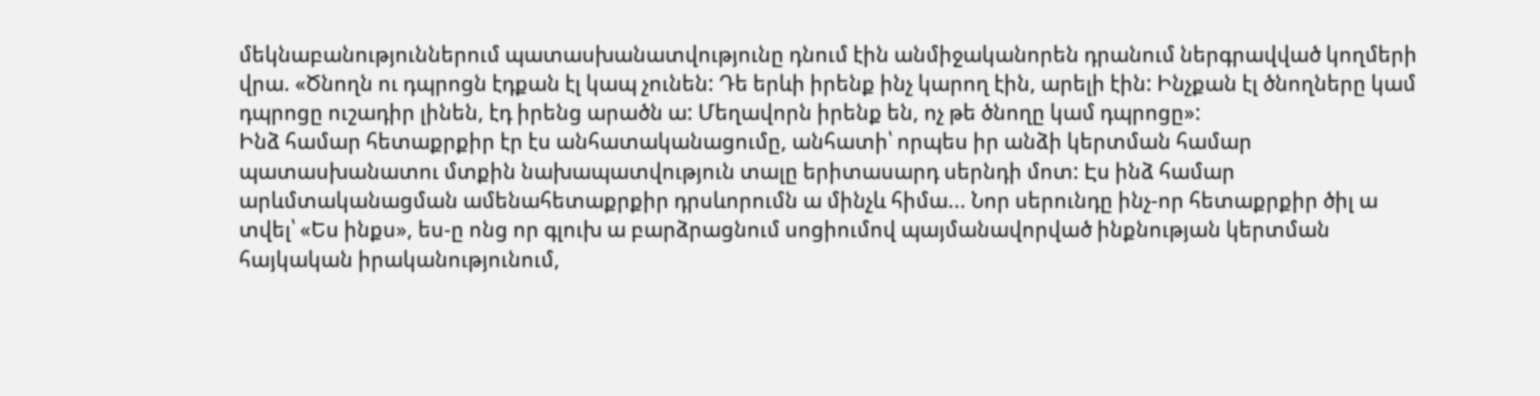մեկնաբանություններում պատասխանատվությունը դնում էին անմիջականորեն դրանում ներգրավված կողմերի վրա. «Ծնողն ու դպրոցն էդքան էլ կապ չունեն: Դե երևի իրենք ինչ կարող էին, արելի էին: Ինչքան էլ ծնողները կամ դպրոցը ուշադիր լինեն, էդ իրենց արածն ա: Մեղավորն իրենք են, ոչ թե ծնողը կամ դպրոցը»:
Ինձ համար հետաքրքիր էր էս անհատականացումը, անհատի՝ որպես իր անձի կերտման համար պատասխանատու մտքին նախապատվություն տալը երիտասարդ սերնդի մոտ: Էս ինձ համար արևմտականացման ամենահետաքրքիր դրսևորումն ա մինչև հիմա... Նոր սերունդը ինչ-որ հետաքրքիր ծիլ ա տվել՝ «Ես ինքս», ես-ը ոնց որ գլուխ ա բարձրացնում սոցիումով պայմանավորված ինքնության կերտման հայկական իրականությունում,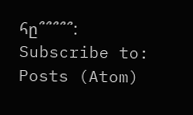հը՞՞՞՞՞:
Subscribe to:
Posts (Atom)